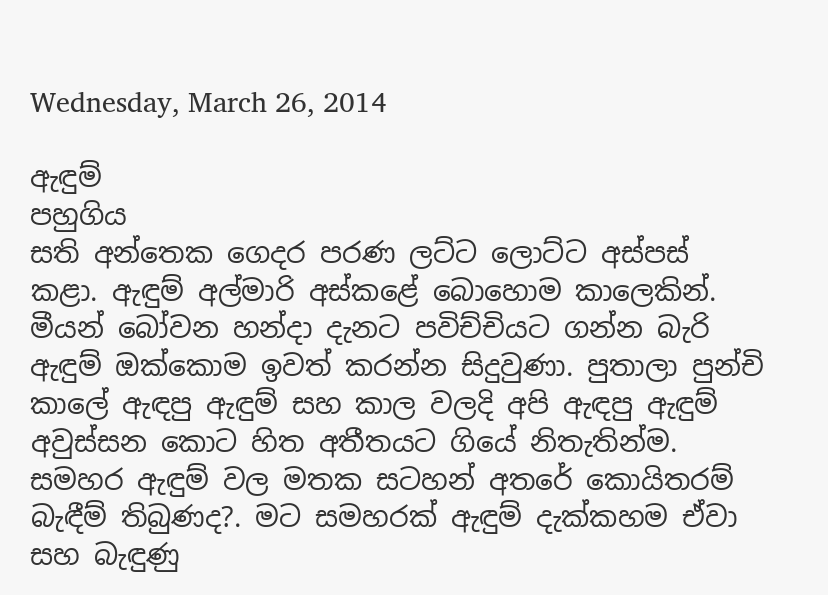Wednesday, March 26, 2014

ඇඳුම්
පහුගිය
සති අන්තෙක ගෙදර පරණ ලට්ට ලොට්ට අස්පස් කළා. ඇඳුම් අල්මාරි අස්කළේ බොහොම කාලෙකින්. මීයන් බෝවන හන්දා දැනට පවිච්චියට ගන්න බැරි ඇඳුම් ඔක්කොම ඉවත් කරන්න සිදුවුණා. පුතාලා පුන්චි කාලේ ඇඳපු ඇඳුම් සහ කාල වලදි අපි ඇඳපු ඇඳුම් අවුස්සන කොට හිත අතීතයට ගියේ නිතැතින්ම. සමහර ඇඳුම් වල මතක සටහන් අතරේ කොයිතරම් බැඳීම් තිබුණද?. මට සමහරක් ඇඳුම් දැක්කහම ඒවා සහ බැඳුණු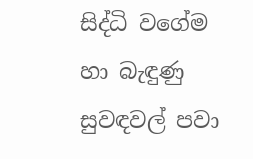සිද්ධි වගේම හා බැඳුණු සුවඳවල් පවා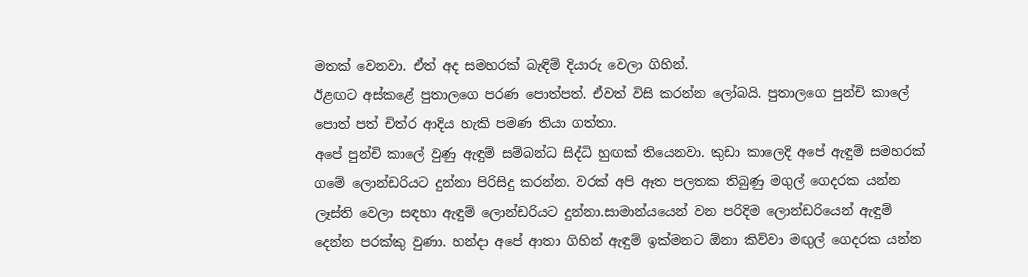මතක් වෙනවා. ඒත් අද සමහරක් බැඳිම් දියාරු වෙලා ගිහින්.
ඊළඟට අස්කළේ පුතාලගෙ පරණ පොත්පත්. ඒවත් විසි කරන්න ලෝබයි. පුතාලගෙ පුන්චි කාලේ පොත් පත් චිත්ර ආදිය හැකි පමණ තියා ගත්තා.
අපේ පුන්චි කාලේ වුණු ඇඳුම් සම්බන්ධ සිද්ධි හුඟක් තියෙනවා. කුඩා කාලෙදි අපේ ඇඳුම් සමහරක් ගමේ ලොන්ඩරියට දුන්නා පිරිසිදු කරන්න. වරක් අපි ඈත පලතක තිබුණු මගුල් ගෙදරක යන්න ලෑස්ති වෙලා සඳහා ඇඳුම් ලොන්ඩරියට දුන්නා.සාමාන්යයෙන් වන පරිදිම ලොන්ඩරියෙන් ඇඳුම් දෙන්න පරක්කු වුණා. හන්දා අපේ ආතා ගිහින් ඇඳුම් ඉක්මනට ඕනා කිව්වා මඟුල් ගෙදරක යන්න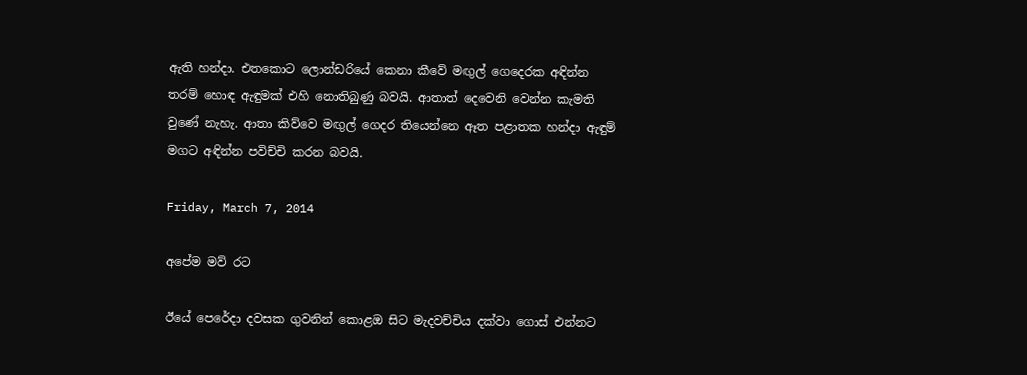ඇති හන්දා. එතකොට ලොන්ඩරියේ කෙනා කීවේ මඟුල් ගෙදෙරක අඳින්න තරම් හොඳ ඇඳුමක් එහි නොතිබුණු බවයි. ආතාත් දෙවෙනි වෙන්න කැමති වුණේ නැහැ. ආතා කිව්වෙ මඟුල් ගෙදර තියෙන්නෙ ඈත පළාතක හන්දා ඇඳුම් මගට අඳින්න පවිච්චි කරන බවයි.

Friday, March 7, 2014

අපේම මව් රට

ඊයේ පෙරේදා දවසක ගුවනින් කොළඔ සිට මැදවච්චිය දක්වා ගොස් එන්නට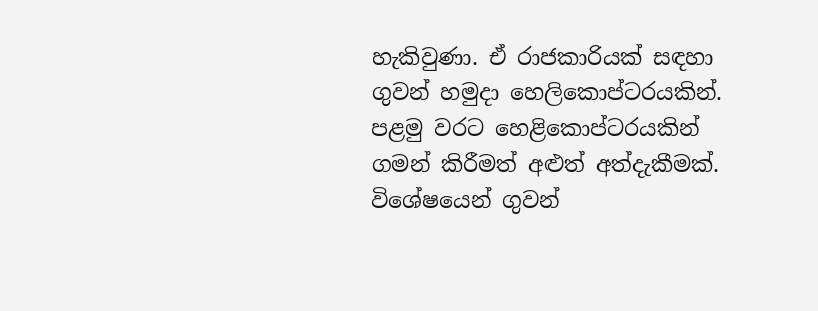හැකිවුණා. ඒ රාජකාරියක් සඳහා ගුවන් හමුදා හෙලිකොප්ටරයකින්. පළමු වරට හෙළිකොප්ටරයකින් ගමන් කිරීමත් අළුත් අත්දැකීමක්. විශේෂයෙන් ගුවන්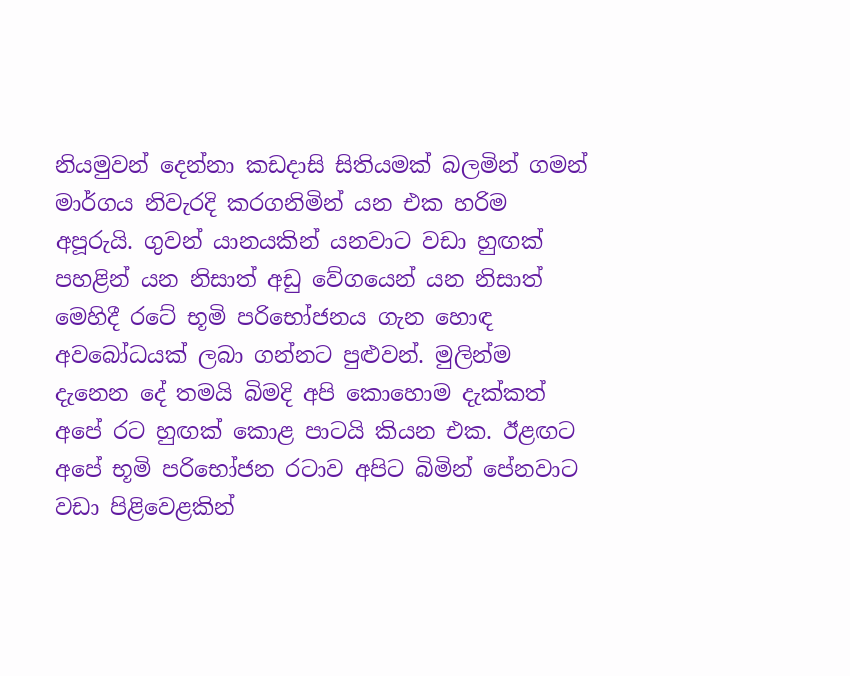නියමුවන් දෙන්නා කඩදාසි සිතියමක් බලමින් ගමන් මාර්ගය නිවැරදි කරගනිමින් යන එක හරිම අපූරුයි. ගුවන් යානයකින් යනවාට වඩා හුඟක් පහළින් යන නිසාත් අඩු වේගයෙන් යන නිසාත් මෙහිදී රටේ භූමි පරිභෝජනය ගැන හොඳ අවබෝධයක් ලබා ගන්නට පුළුවන්. මුලින්ම දැනෙන දේ තමයි බිමදි අපි කොහොම දැක්කත් අපේ රට හුඟක් කොළ පාටයි කියන එක. ඊළඟට අපේ භූමි පරිභෝජන රටාව අපිට බිමින් පේනවාට වඩා පිළිවෙළකින්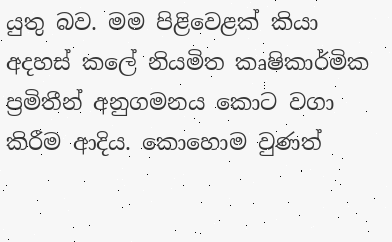යුතු බව. මම පිළිවෙළක් කියා අදහස් කලේ නියමිත කෘෂිකාර්මික ප්‍රමිතීන් අනුගමනය කොට වගා කිරීම ආදිය. කොහොම වුණත්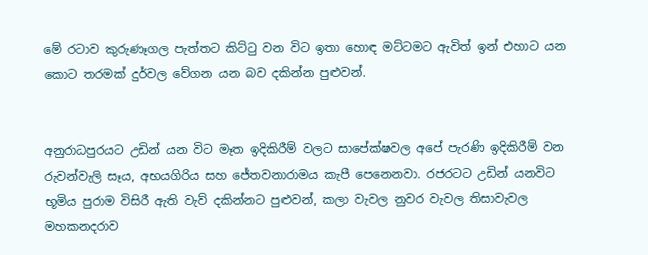මේ රටාව කුරුණෑගල පැත්තට කිට්ටු වන විට ඉතා හොඳ මට්ටමට ඇවිත් ඉන් එහාට යන කොට තරමක් දුර්වල වේගන යන බව දකින්න පුළුවන්.


අනුරාධපුරයට උඩින් යන විට මෑත ඉදිකිරීම් වලට සාපේක්ෂවල අපේ පැරණි ඉදිකිරීම් වන රුවන්වැලි සෑය, අභයගිරිය සහ ජේතවනාරාමය කැපී පෙනෙනවා. රජරටට උඩින් යනවිට භූමිය පුරාම විසිරී ඇති වැව් දකින්නට පුළුවන්, කලා වැවල නුවර වැවල තිසාවැවල මහකනදරාව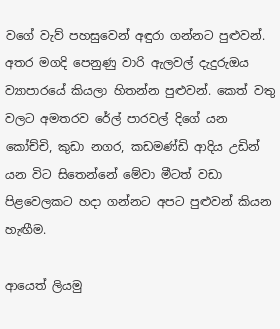වගේ වැව් පහසුවෙන් අඳුරා ගන්නට පුළුවන්. අතර මගදි පෙනුණු වාරි ඇලවල් දැදුරුඔය ව්‍යාපාරයේ කියලා හිතන්න පුළුවන්. කෙත් වතු වලට අමතරව රේල් පාරවල් දිගේ යන කෝච්චි, කුඩා නගර, කඩමණ්ඩි ආදිය උඩින් යන විට සිතෙන්නේ මේවා මීටත් වඩා පිළවෙලකට හදා ගන්නට අපට පුළුවන් කියන හැඟීම.

ආයෙත් ලියමු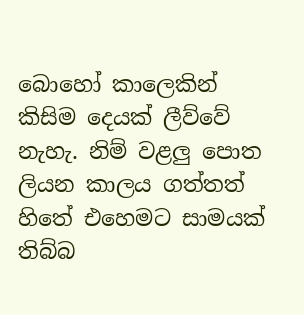බොහෝ කාලෙකින් කිසිම දෙයක් ලීව්වේ නැහැ. නිම් වළලු පොත ලියන කාලය ගත්තත් හිතේ එහෙමට සාමයක් තිබ්බ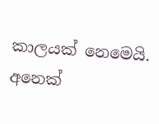කාලයක් නෙමෙයි. අනෙක්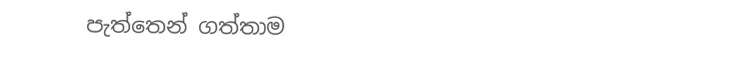පැත්තෙන් ගත්තාම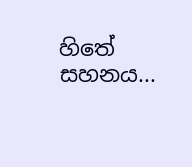හිතේ සහනය...